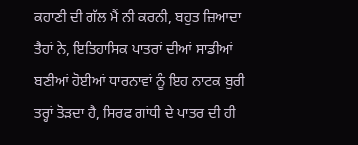ਕਹਾਣੀ ਦੀ ਗੱਲ ਮੈਂ ਨੀ ਕਰਨੀ, ਬਹੁਤ ਜ਼ਿਆਦਾ ਤੈਹਾਂ ਨੇ, ਇਤਿਹਾਸਿਕ ਪਾਤਰਾਂ ਦੀਆਂ ਸਾਡੀਆਂ ਬਣੀਆਂ ਹੋਈਆਂ ਧਾਰਨਾਵਾਂ ਨੂੰ ਇਹ ਨਾਟਕ ਬੁਰੀ ਤਰ੍ਹਾਂ ਤੋੜਦਾ ਹੈ, ਸਿਰਫ ਗਾਂਧੀ ਦੇ ਪਾਤਰ ਦੀ ਹੀ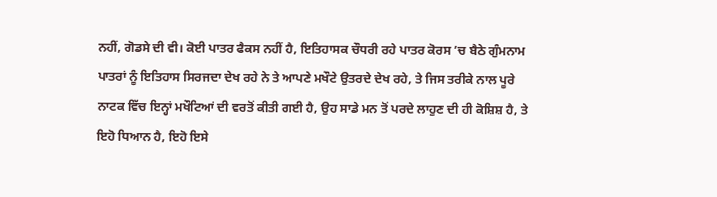ਨਹੀਂ, ਗੋਡਸੇ ਦੀ ਵੀ। ਕੋਈ ਪਾਤਰ ਫੈਕਸ ਨਹੀਂ ਹੈ, ਇਤਿਹਾਸਕ ਚੌਧਰੀ ਰਹੇ ਪਾਤਰ ਕੋਰਸ ’ਚ ਬੈਠੇ ਗੁੰਮਨਾਮ ਪਾਤਰਾਂ ਨੂੰ ਇਤਿਹਾਸ ਸਿਰਜਦਾ ਦੇਖ ਰਹੇ ਨੇ ਤੇ ਆਪਣੇ ਮਖੌਟੇ ਉਤਰਦੇ ਦੇਖ ਰਹੇ, ਤੇ ਜਿਸ ਤਰੀਕੇ ਨਾਲ ਪੂਰੇ ਨਾਟਕ ਵਿੱਚ ਇਨ੍ਹਾਂ ਮਖੌਟਿਆਂ ਦੀ ਵਰਤੋਂ ਕੀਤੀ ਗਈ ਹੈ, ਉਹ ਸਾਡੇ ਮਨ ਤੋਂ ਪਰਦੇ ਲਾਹੁਣ ਦੀ ਹੀ ਕੋਸ਼ਿਸ਼ ਹੈ, ਤੇ ਇਹੋ ਧਿਆਨ ਹੈ, ਇਹੋ ਇਸੇ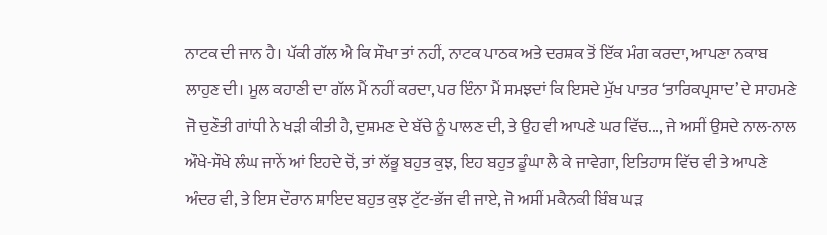ਨਾਟਕ ਦੀ ਜਾਨ ਹੈ। ਪੱਕੀ ਗੱਲ ਐ ਕਿ ਸੌਖਾ ਤਾਂ ਨਹੀਂ, ਨਾਟਕ ਪਾਠਕ ਅਤੇ ਦਰਸ਼ਕ ਤੋਂ ਇੱਕ ਮੰਗ ਕਰਦਾ, ਆਪਣਾ ਨਕਾਬ ਲਾਹੁਣ ਦੀ। ਮੂਲ ਕਹਾਣੀ ਦਾ ਗੱਲ ਮੈਂ ਨਹੀਂ ਕਰਦਾ, ਪਰ ਇੰਨਾ ਮੈਂ ਸਮਝਦਾਂ ਕਿ ਇਸਦੇ ਮੁੱਖ ਪਾਤਰ ‘ਤਾਰਿਕਪ੍ਰਸਾਦ’ ਦੇ ਸਾਹਮਣੇ ਜੋ ਚੁਣੌਤੀ ਗਾਂਧੀ ਨੇ ਖੜੀ ਕੀਤੀ ਹੈ, ਦੁਸ਼ਮਣ ਦੇ ਬੱਚੇ ਨੂੰ ਪਾਲਣ ਦੀ, ਤੇ ਉਹ ਵੀ ਆਪਣੇ ਘਰ ਵਿੱਚ..., ਜੇ ਅਸੀਂ ਉਸਦੇ ਨਾਲ-ਨਾਲ ਔਖੇ-ਸੌਖੇ ਲੰਘ ਜਾਨੇਂ ਆਂ ਇਹਦੇ ਚੋਂ, ਤਾਂ ਲੱਭੂ ਬਹੁਤ ਕੁਝ, ਇਹ ਬਹੁਤ ਡੂੰਘਾ ਲੈ ਕੇ ਜਾਵੇਗਾ, ਇਤਿਹਾਸ ਵਿੱਚ ਵੀ ਤੇ ਆਪਣੇ ਅੰਦਰ ਵੀ, ਤੇ ਇਸ ਦੌਰਾਨ ਸ਼ਾਇਦ ਬਹੁਤ ਕੁਝ ਟੁੱਟ-ਭੱਜ ਵੀ ਜਾਏ, ਜੋ ਅਸੀਂ ਮਕੈਨਕੀ ਬਿੰਬ ਘੜ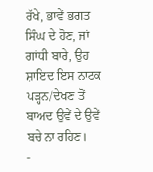ਰੱਖੇ, ਭਾਵੇਂ ਭਗਤ ਸਿੰਘ ਦੇ ਹੋਣ, ਜਾਂ ਗਾਂਧੀ ਬਾਰੇ, ਉਹ ਸ਼ਾਇਦ ਇਸ ਨਾਟਕ ਪੜ੍ਹਨ/ਦੇਖਣ ਤੋਂ ਬਾਅਦ ਉਵੇਂ ਦੇ ਉਵੇਂ ਬਚੇ ਨਾ ਰਹਿਣ।
-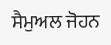ਸੈਮੁਅਲ ਜੋਹਨ